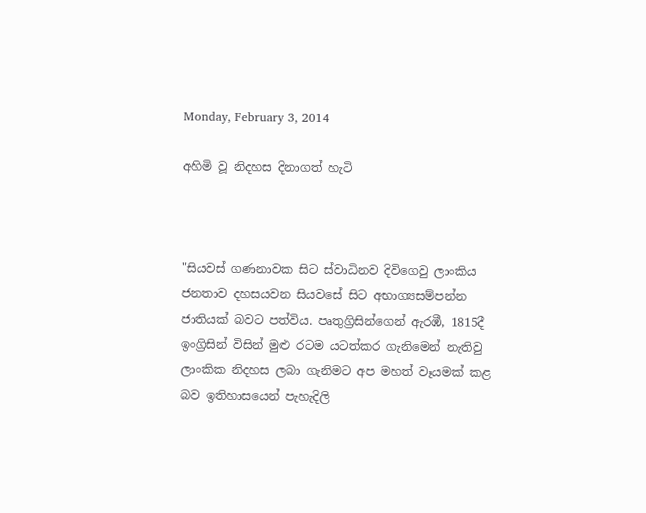Monday, February 3, 2014

අහිමි වූ නිදහස දිනාගත් හැටි



"සියවස් ගණනාවක සිට ස්වාධිනව දිවිගෙවු ලාංකිය ජනතාව දහසයවන සියවසේ සිට අභාග්‍යසම්පන්න ජාතියක් බවට පත්විය. පෘතුග්‍රිසින්ගෙන් ඇරඹී, 1815දී ඉංග්‍රිසින් විසින් මුළු රටම යටත්කර ගැනිමෙන් නැතිවු ලාංකික නිදහස ලබා ගැනිමට අප මහත් වෑයමක් කළ බව ඉතිහාසයෙන් පැහැදිලි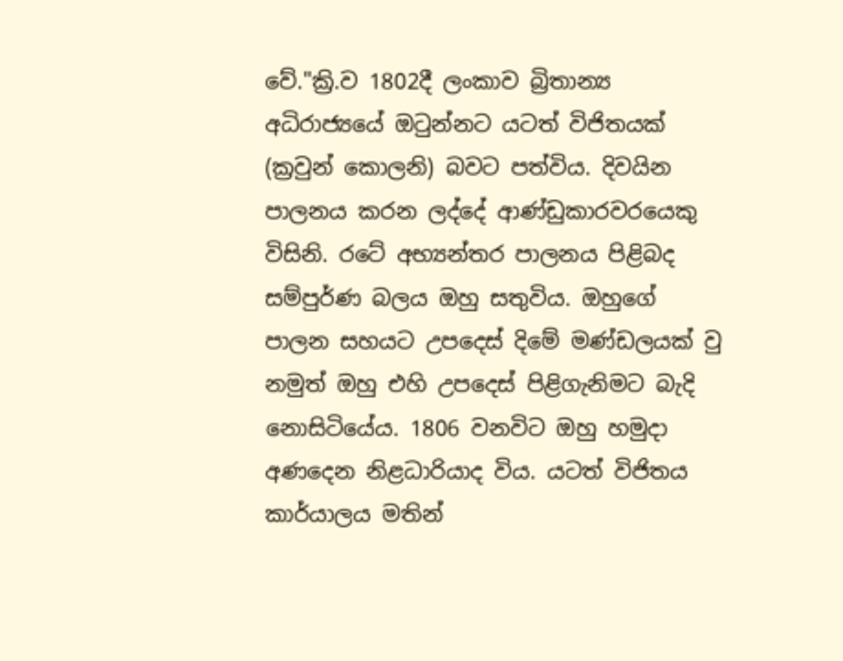වේ."ක්‍රි.ව 1802දී ලංකාව බ්‍රිතාන්‍ය අධිරාජ්‍යයේ ඔටුන්නට යටත් විජිතයක් (ක්‍රවුන් කොලනි) බවට පත්විය. දිවයින පාලනය කරන ලද්දේ ආණ්ඩුකාරවරයෙකු විසිනි. රටේ අභ්‍යන්තර පාලනය පිළිබද සම්පුර්ණ බලය ඔහු සතුවිය. ඔහුගේ පාලන සහයට උපදෙස් දිමේ මණ්ඩලයක් වු නමුත් ඔහු එහි උපදෙස් පිළිගැනිමට බැදි නොසිටියේය. 1806 වනවිට ඔහු හමුදා අණදෙන නිළධාරියාද විය. යටත් විජිතය කාර්යාලය මතින්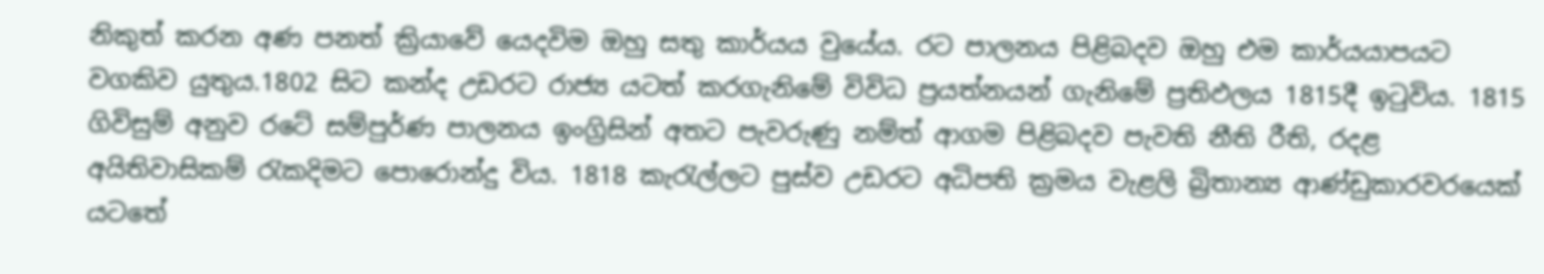නිකුත් කරන අණ පනත් ක්‍රියාවේ යෙදවිම ඔහු සතු කාර්යය වුයේය. රට පාලනය පිළිබදව ඔහු එම කාර්යයාපයට වගකිව යුතුය.1802 සිට කන්ද උඩරට රාජ්‍ය යටත් කරගැනිමේ විවිධ ප්‍රයත්නයන් ගැනිමේ ප්‍රතිඵලය 1815දී ඉටුවිය. 1815 ගිවිසුම් අනුව රටේ සම්පුර්ණ පාලනය ඉංග්‍රිසින් අතට පැවරුණු නම්ත් ආගම පිළිබදව පැවති නීති රීති, රදළ අයිතිවාසිකම් රැකදිමට පොරොන්දු විය. 1818 කැරැල්ලට පුස්ව උඩරට අධිපති ක්‍රමය වැළලි බ්‍රිතාන්‍ය ආණ්ඩුකාරවරයෙක් යටතේ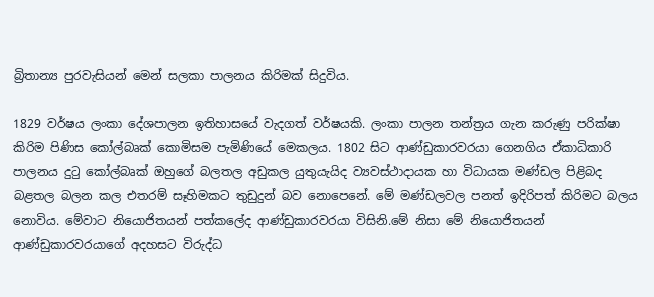බ්‍රිතාන්‍ය පුරවැසියන් මෙන් සලකා පාලනය කිරිමක් සිදුවිය.

1829 වර්ෂය ලංකා දේශපාලන ඉතිහාසයේ වැදගත් වර්ෂයකි. ලංකා පාලන තන්ත්‍රය ගැන කරුණු පරික්ෂා කිරිම පිණිස කෝල්බෘක් කොමිසම පැමිණියේ මෙකලය. 1802 සිට ආණ්ඩුකාරවරයා ගෙනගිය ඒකාධිකාරි පාලනය දුටු කෝල්බෘක් ඔහුගේ බලතල අඩුකල යුතුයැයිද ව්‍යවස්ථාදායක හා විධායක මණ්ඩල පිළිබද බළතල බලන කල එතරම් සෑහිමකට තුඩුදුන් බව නොපෙනේ. මේ මණ්ඩලවල පනත් ඉදිරිපත් කිරිමට බලය නොවිය. මේවාට නියොජිතයන් පත්කලේද ආණ්ඩුකාරවරයා විසිනි.මේ නිසා මේ නියොජිතයන් ආණ්ඩුකාරවරයාගේ අදහසට විරුද්ධ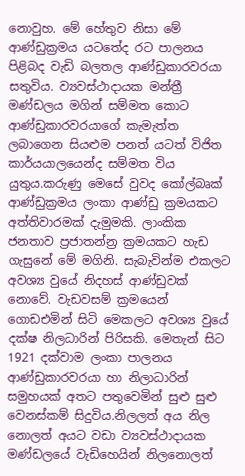නොවුහ. මේ හේතුව නිසා මේ ආණ්ඩුක්‍රමය යටතේද රට පාලනය පිළිබද වැඩි බලතල ආණ්ඩුකාරවරයා සතුවිය. ව්‍යවස්ථාදායක මන්ත්‍රී මණ්ඩලය මගින් සම්මත කොට ආණ්ඩුකාරවරයාගේ කැමැත්ත ලබාගෙන සියළුම පනත් යටත් විජිත කාර්යයාලයෙන්ද සම්මත විය යුතුය.කරුණු මෙසේ වුවද කෝල්බෘක් ආණ්ඩුක්‍රමය ලංකා ආණ්ඩු ක්‍රමයකට අත්තිවාරමක් දැමුමකි. ලාංකික ජනතාව ප්‍රජාතන්න්‍ර ක්‍රමයකට හැඩ ගැසුනේ මේ මගිනි. සැබැවින්ම එකලට අවශ්‍ය වුයේ නිදහස් ආණ්ඩුවක් නොවේ. වැඩවසම් ක්‍රමයෙන් ගොඩඑමින් සිටි මෙකලට අවශ්‍ය වුයේ දක්ෂ නිලධාරින් පිරිසකි. මෙතැන් සිට 1921 දක්වාම ලංකා පාලනය ආණ්ඩුකාරවරයා හා නිලාධාරින් සමුහයක් අතට පතුවෙමින් සුළු සුළු වෙනස්කම් සිදුවිය.නිලලත් අය නිල නොලත් අයට වඩා ව්‍යවස්ථාදායක මණ්ඩලයේ වැඩිහෙයින් නිලනොලත්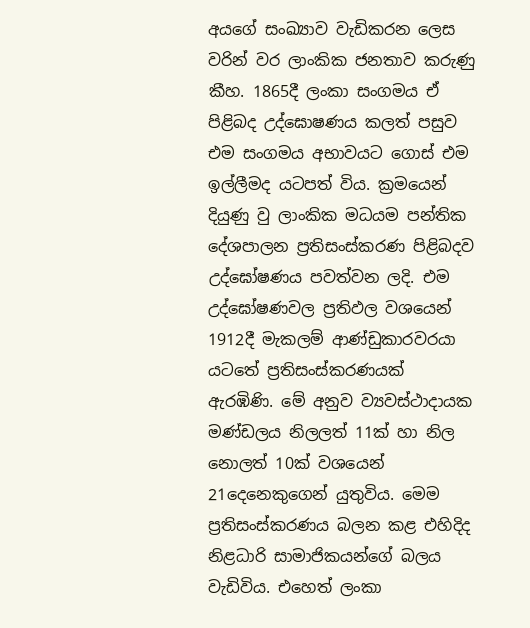අයගේ සංඛ්‍යාව වැඩිකරන ලෙස වරින් වර ලාංකික ජනතාව කරුණු කීහ. 1865දී ලංකා සංගමය ඒ පිළිබද උද්ඝොෂණය කලත් පසුව එම සංගමය අභාවයට ගොස් එම ඉල්ලීමද යටපත් විය. ක්‍රමයෙන් දියුණු වු ලාංකික මධයම පන්තික දේශපාලන ප්‍රතිසංස්කරණ පිළිබදව උද්ඝෝෂණය පවත්වන ලදි. එම උද්ඝෝෂණවල ප්‍රතිඵල වශයෙන් 1912දී මැකලම් ආණ්ඩුකාරවරයා යටතේ ප්‍රතිසංස්කරණයක් ඇරඹිණි. මේ අනුව ව්‍යවස්ථාදායක මණ්ඩලය නිලලත් 11ක් හා නිල නොලත් 10ක් වශයෙන් 21දෙනෙකුගෙන් යුතුවිය. මෙම ප්‍රතිසංස්කරණය බලන කළ එහිදිද නිළධාරි සාමාජිකයන්ගේ බලය වැඩිවිය. එහෙත් ලංකා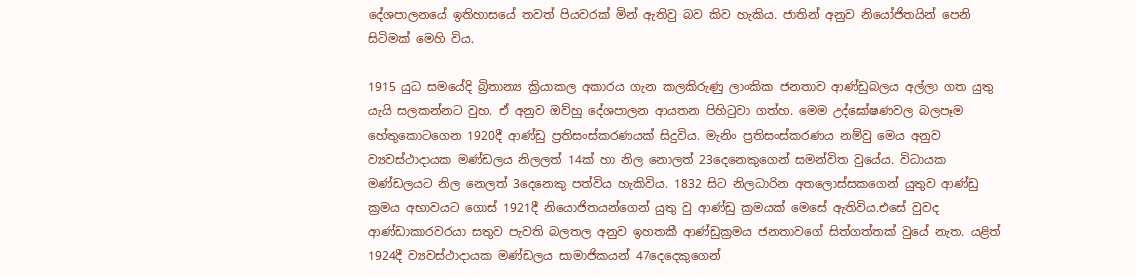දේශපාලනයේ ඉතිහාසයේ තවත් පියවරක් මින් ඇතිවු බව කිව හැකිය. ජාතින් අනුව නියෝජිතයින් පෙනි සිටිමක් මෙහි විය.

1915 යුධ සමයේදි බ්‍රිතාන්‍ය ක්‍රියාකල අකාරය ගැන කලකිරුණු ලාංකික ජනතාව ආණ්ඩුබලය අල්ලා ගත යුතු යැයි සලකන්නට වුහ. ඒ අනුව ඔව්හු දේශපාලන ආයතන පිහිටුවා ගත්හ. මෙම උද්ඝෝෂණවල බලපෑම හේතුකොටගෙන 1920දී ආණ්ඩු ප්‍රතිසංස්කරණයක් සිදුවිය. මැනිං ප්‍රතිසංස්කරණය නම්වු මෙය අනුව ව්‍යවස්ථාදායක මණ්ඩලය නිලලත් 14ක් හා නිල නොලත් 23දෙනෙකුගෙන් සමන්විත වුයේය. විධායක මණ්ඩලයට නිල නෙලත් 3දෙනෙකු පත්විය හැකිවිය. 1832 සිට නිලධාරින අතලොස්සකගෙන් යුතුව ආණ්ඩු ක්‍රමය අභාවයට ගොස් 1921දී නියොජිතයන්ගෙන් යුතු වු ආණ්ඩු ක්‍රමයක් මෙසේ ඇතිවිය.එසේ වුවද ආණ්ඩාකාරවරයා සතුව පැවති බලතල අනුව ඉහතකී ආණ්ඩුක්‍රමය ජනතාවගේ සිත්ගත්තක් වුයේ නැත. යළිත් 1924දී ව්‍යවස්ථාදායක මණ්ඩලය සාමාජිකයන් 47දෙදෙකුගෙන්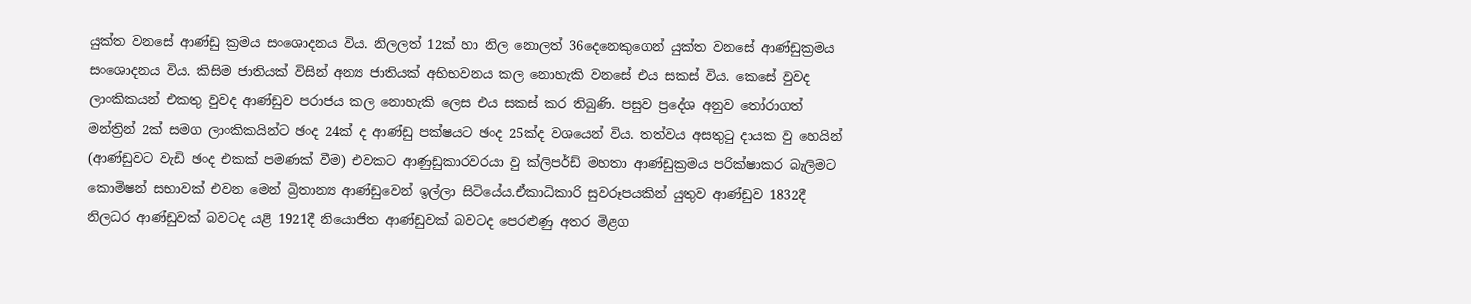යුක්ත වනසේ ආණ්ඩු ක්‍රමය සංශොදනය විය. නිලලත් 12ක් හා නිල නොලත් 36දෙනෙකුගෙන් යුක්ත වනසේ ආණ්ඩුක්‍රමය සංශොදනය විය. කිසිම ජාතියක් විසින් අන්‍ය ජාතියක් අභිභවනය කල නොහැකි වනසේ එය සකස් විය. කෙසේ වුවද ලාංකිකයන් එකතු වුවද ආණ්ඩුව පරාජය කල නොහැකි ලෙස එය සකස් කර තිබුණි. පසුව ප්‍රදේශ අනුව තෝරාගත් මන්ත්‍රින් 2ක් සමග ලාංකිකයින්ට ඡංද 24ක් ද ආණ්ඩු පක්ෂයට ඡංද 25ක්ද වශයෙන් විය. තත්වය අසතුටු දායක වු හෙයින් (ආණ්ඩුවට වැඩි ඡංද එකක් පමණක් වීම) එවකට ආණුඩුකාරවරයා වු ක්ලිපර්ඩ් මහතා ආණ්ඩුක්‍රමය පරික්ෂාකර බැලිමට කොමිෂන් සභාවක් එවන මෙන් බ්‍රිතාන්‍ය ආණ්ඩුවෙන් ඉල්ලා සිටියේය.ඒකාධිකාරි සුවරූපයකින් යුතුව ආණ්ඩුව 1832දී නිලධර ආණ්ඩුවක් බවටද යළි 1921දී නියොජිත ආණ්ඩුවක් බවටද පෙරළුණු අතර මිළග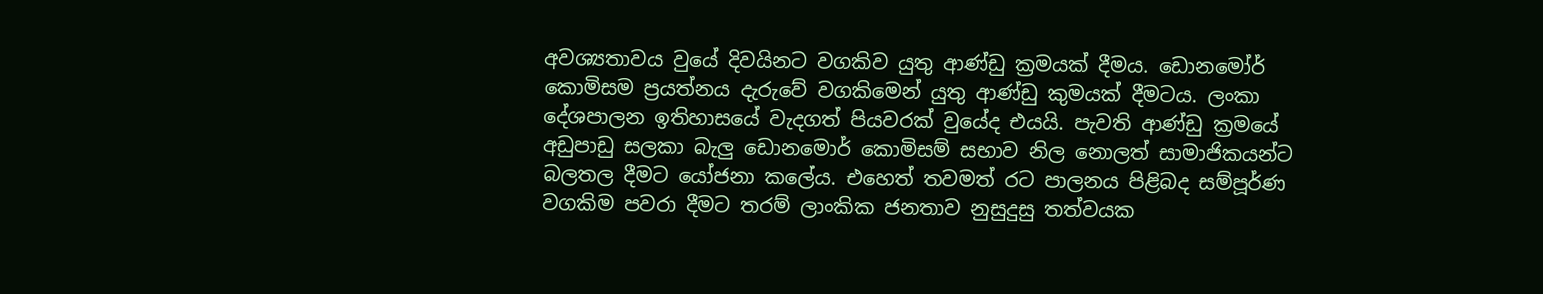අවශ්‍යතාවය වුයේ දිවයිනට වගකිව යුතු ආණ්ඩු ක්‍රමයක් දීමය. ඩොනමෝර් කොමිසම ප්‍රයත්නය දැරුවේ වගකිමෙන් යුතු ආණ්ඩු කුමයක් දීමටය. ලංකා දේශපාලන ඉතිහාසයේ වැදගත් පියවරක් වුයේද එයයි. පැවති ආණ්ඩු ක්‍රමයේ අඩුපාඩු සලකා බැලු ඩොනමොර් කොමිසම් සභාව නිල නොලත් සාමාජිකයන්ට බලතල දීමට යෝජනා කලේය. එහෙත් තවමත් රට පාලනය පිළිබද සම්පූර්ණ වගකිම පවරා දීමට තරම් ලාංකික ජනතාව නුසුදුසු තත්වයක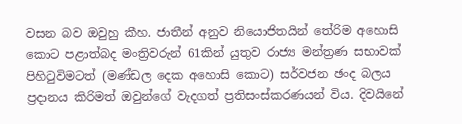වසන බව ඔවුහු කීහ. ජාතීන් අනුව නියොජිතයින් තේරිම අහොසි කොට පළාත්බද මංත්‍රිවරුන් 61කින් යුතුව රාජ්‍ය මන්ත්‍රණ සභාවක් පිහිටුවිමටත් (මණ්ඩල දෙක අහොසි කොට) සර්වජන ඡංද බලය ප්‍රදානය කිරිමත් ඔවුන්ගේ වැදගත් ප්‍රතිසංස්කරණයන් විය. දිවයිනේ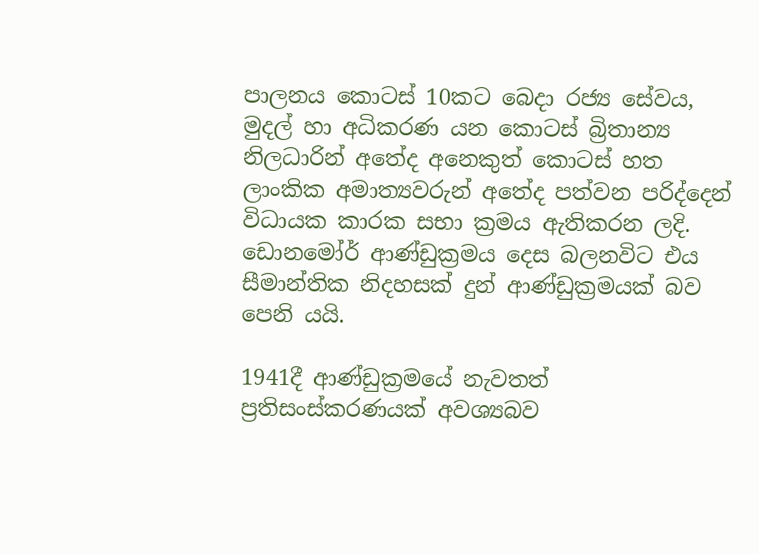පාලනය කොටස් 10කට බෙදා රජ්‍ය සේවය, මුදල් හා අධිකරණ යන කොටස් බ්‍රිතාන්‍ය නිලධාරින් අතේද අනෙකුත් කොටස් හත ලාංකික අමාත්‍යවරුන් අතේද පත්වන පරිද්දෙන් විධායක කාරක සභා ක්‍රමය ඇතිකරන ලදි. ඩොනමෝර් ආණ්ඩුක්‍රමය දෙස බලනවිට එය සීමාන්තික නිදහසක් දුන් ආණ්ඩුක්‍රමයක් බව පෙනි යයි.

1941දී ආණ්ඩුක්‍රමයේ නැවතත් ප්‍රතිසංස්කරණයක් අවශ්‍යබව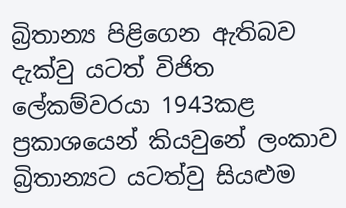බ්‍රිතාන්‍ය පිළිගෙන ඇතිබව දැක්වු යටත් විජිත ලේකම්වරයා 1943කළ ප්‍රකාශයෙන් කියවුනේ ලංකාව බ්‍රිතාන්‍යට යටත්වු සියළුම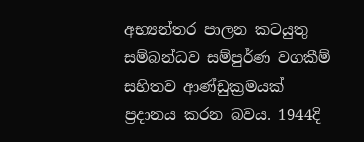අභ්‍යන්තර පාලන කටයුතු සම්බන්ධව සම්පුර්ණ වගකීම් සහිතව ආණ්ඩුක්‍රමයක් ප්‍රදානය කරන බවය. 1944දි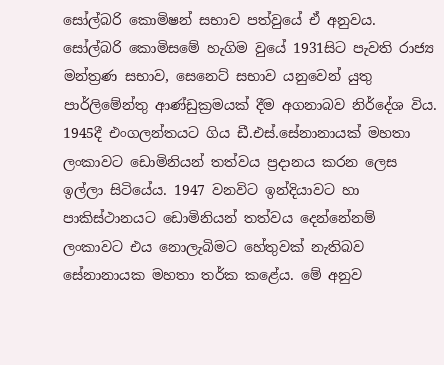සෝල්බරි කොමිෂන් සභාව පත්වුයේ ඒ අනුවය. සෝල්බරි කොමිසමේ හැගිම වුයේ 1931සිට පැවති රාජ්‍ය මන්ත්‍රණ සභාව, සෙනෙට් සභාව යනුවෙන් යුතු පාර්ලිමේන්තු ආණ්ඩුක්‍රමයක් දීම අගනාබව නිර්දේශ විය. 1945දී එංගලන්තයට ගිය ඩී.එස්.සේනානායක් මහතා ලංකාවට ඩොමිනියන් තත්වය ප්‍රදානය කරන ලෙස ඉල්ලා සිටියේය. 1947 වනවිට ඉන්දියාවට හා පාකිස්ථානයට ඩොමිනියන් තත්වය දෙන්නේනම් ලංකාවට එය නොලැබිමට හේතුවක් නැතිබව සේනානායක මහතා තර්ක කළේය. මේ අනුව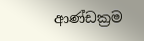ආණ්ඩක්‍රම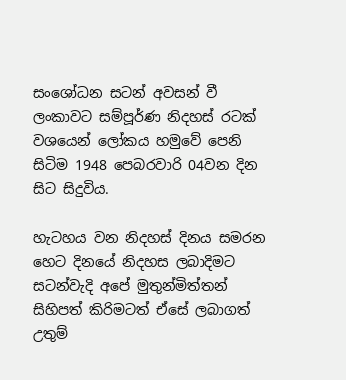සංශෝධන සටන් අවසන් වී ලංකාවට සම්පූර්ණ නිදහස් රටක් වශයෙන් ලෝකය හමුවේ පෙනි සිටිම 1948 පෙබරවාරි 04වන දින සිට සිදුවිය.

හැටහය වන නිදහස් දිනය සමරන හෙට දිනයේ නිදහස ලබාදිමට සටන්වැදි අපේ මුතුන්මිත්තන් සිහිපත් කිරිමටත් ඒසේ ලබාගත් උතුම්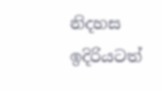නිදහස ඉදිරියටත්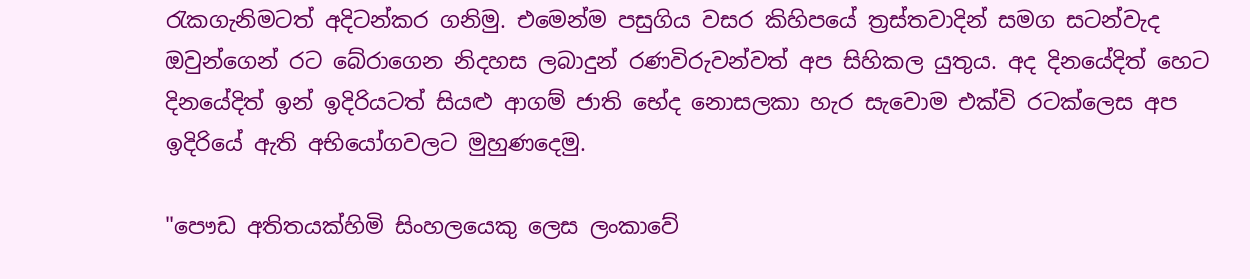රැකගැනිමටත් අදිටන්කර ගනිමු. එමෙන්ම පසුගිය වසර කිහිපයේ ත්‍රස්තවාදින් සමග සටන්වැද ඔවුන්ගෙන් රට බේරාගෙන නිදහස ලබාදුන් රණවිරුවන්වත් අප සිහිකල යුතුය. අද දිනයේදිත් හෙට දිනයේදිත් ඉන් ඉදිරියටත් සියළු ආගම් ජාති භේද නොසලකා හැර සැවොම එක්වි රටක්ලෙස අප ඉදිරියේ ඇති අභියෝගවලට මුහුණදෙමු.

"පෞඩ අතිතයක්හිමි සිංහලයෙකු ලෙස ලංකාවේ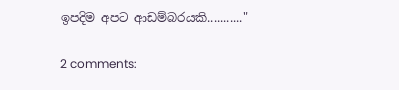ඉපදිම අපට ආඩම්බරයකි..........."

2 comments: